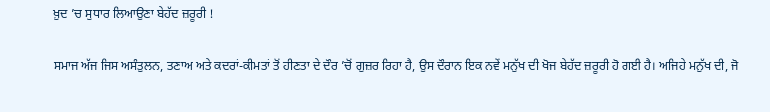ਖ਼ੁਦ ’ਚ ਸੁਧਾਰ ਲਿਆਉਣਾ ਬੇਹੱਦ ਜ਼ਰੂਰੀ !

ਸਮਾਜ ਅੱਜ ਜਿਸ ਅਸੰਤੁਲਨ, ਤਣਾਅ ਅਤੇ ਕਦਰਾਂ-ਕੀਮਤਾਂ ਤੋਂ ਹੀਣਤਾ ਦੇ ਦੌਰ ’ਚੋਂ ਗੁਜ਼ਰ ਰਿਹਾ ਹੈ, ਉਸ ਦੌਰਾਨ ਇਕ ਨਵੇਂ ਮਨੁੱਖ ਦੀ ਖੋਜ ਬੇਹੱਦ ਜ਼ਰੂਰੀ ਹੋ ਗਈ ਹੈ। ਅਜਿਹੇ ਮਨੁੱਖ ਦੀ, ਜੋ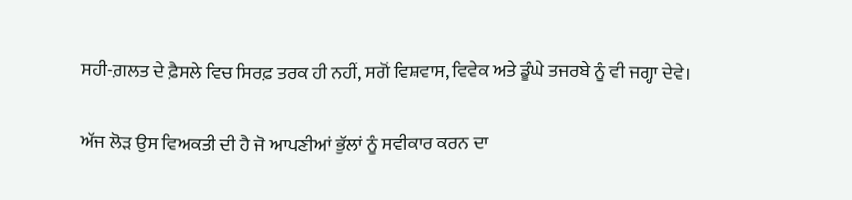ਸਹੀ-ਗ਼ਲਤ ਦੇ ਫ਼ੈਸਲੇ ਵਿਚ ਸਿਰਫ਼ ਤਰਕ ਹੀ ਨਹੀਂ, ਸਗੋਂ ਵਿਸ਼ਵਾਸ, ਵਿਵੇਕ ਅਤੇ ਡੂੰਘੇ ਤਜਰਬੇ ਨੂੰ ਵੀ ਜਗ੍ਹਾ ਦੇਵੇ।

ਅੱਜ ਲੋੜ ਉਸ ਵਿਅਕਤੀ ਦੀ ਹੈ ਜੋ ਆਪਣੀਆਂ ਭੁੱਲਾਂ ਨੂੰ ਸਵੀਕਾਰ ਕਰਨ ਦਾ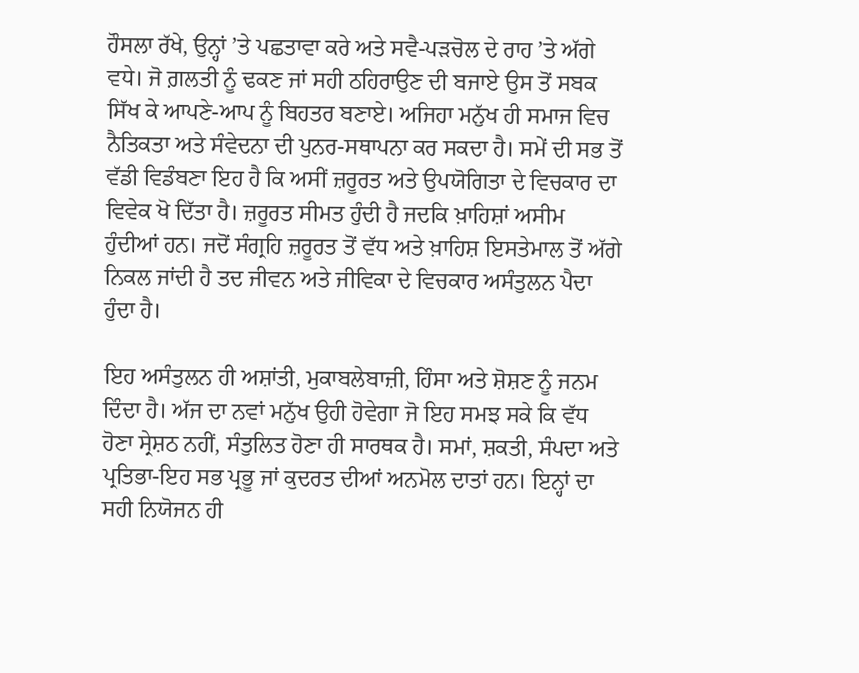ਹੌਸਲਾ ਰੱਖੇ, ਉਨ੍ਹਾਂ ’ਤੇ ਪਛਤਾਵਾ ਕਰੇ ਅਤੇ ਸਵੈ-ਪੜਚੋਲ ਦੇ ਰਾਹ ’ਤੇ ਅੱਗੇ ਵਧੇ। ਜੋ ਗ਼ਲਤੀ ਨੂੰ ਢਕਣ ਜਾਂ ਸਹੀ ਠਹਿਰਾਉਣ ਦੀ ਬਜਾਏ ਉਸ ਤੋਂ ਸਬਕ ਸਿੱਖ ਕੇ ਆਪਣੇ-ਆਪ ਨੂੰ ਬਿਹਤਰ ਬਣਾਏ। ਅਜਿਹਾ ਮਨੁੱਖ ਹੀ ਸਮਾਜ ਵਿਚ ਨੈਤਿਕਤਾ ਅਤੇ ਸੰਵੇਦਨਾ ਦੀ ਪੁਨਰ-ਸਥਾਪਨਾ ਕਰ ਸਕਦਾ ਹੈ। ਸਮੇਂ ਦੀ ਸਭ ਤੋਂ ਵੱਡੀ ਵਿਡੰਬਣਾ ਇਹ ਹੈ ਕਿ ਅਸੀਂ ਜ਼ਰੂਰਤ ਅਤੇ ਉਪਯੋਗਿਤਾ ਦੇ ਵਿਚਕਾਰ ਦਾ ਵਿਵੇਕ ਖੋ ਦਿੱਤਾ ਹੈ। ਜ਼ਰੂਰਤ ਸੀਮਤ ਹੁੰਦੀ ਹੈ ਜਦਕਿ ਖ਼ਾਹਿਸ਼ਾਂ ਅਸੀਮ ਹੁੰਦੀਆਂ ਹਨ। ਜਦੋਂ ਸੰਗ੍ਰਹਿ ਜ਼ਰੂਰਤ ਤੋਂ ਵੱਧ ਅਤੇ ਖ਼ਾਹਿਸ਼ ਇਸਤੇਮਾਲ ਤੋਂ ਅੱਗੇ ਨਿਕਲ ਜਾਂਦੀ ਹੈ ਤਦ ਜੀਵਨ ਅਤੇ ਜੀਵਿਕਾ ਦੇ ਵਿਚਕਾਰ ਅਸੰਤੁਲਨ ਪੈਦਾ ਹੁੰਦਾ ਹੈ।

ਇਹ ਅਸੰਤੁਲਨ ਹੀ ਅਸ਼ਾਂਤੀ, ਮੁਕਾਬਲੇਬਾਜ਼ੀ, ਹਿੰਸਾ ਅਤੇ ਸ਼ੋਸ਼ਣ ਨੂੰ ਜਨਮ ਦਿੰਦਾ ਹੈ। ਅੱਜ ਦਾ ਨਵਾਂ ਮਨੁੱਖ ਉਹੀ ਹੋਵੇਗਾ ਜੋ ਇਹ ਸਮਝ ਸਕੇ ਕਿ ਵੱਧ ਹੋਣਾ ਸ੍ਰੇਸ਼ਠ ਨਹੀਂ, ਸੰਤੁਲਿਤ ਹੋਣਾ ਹੀ ਸਾਰਥਕ ਹੈ। ਸਮਾਂ, ਸ਼ਕਤੀ, ਸੰਪਦਾ ਅਤੇ ਪ੍ਰਤਿਭਾ-ਇਹ ਸਭ ਪ੍ਰਭੂ ਜਾਂ ਕੁਦਰਤ ਦੀਆਂ ਅਨਮੋਲ ਦਾਤਾਂ ਹਨ। ਇਨ੍ਹਾਂ ਦਾ ਸਹੀ ਨਿਯੋਜਨ ਹੀ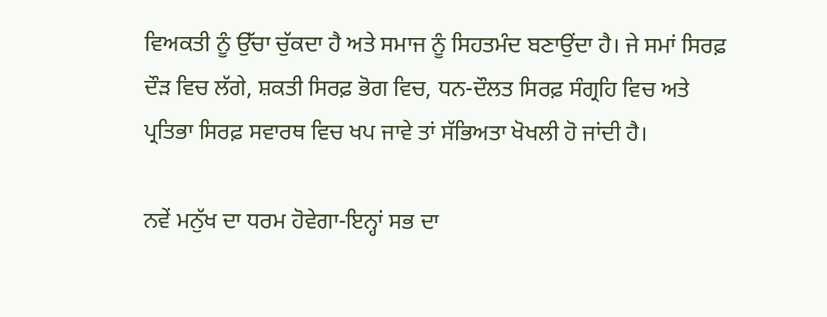ਵਿਅਕਤੀ ਨੂੰ ਉੱਚਾ ਚੁੱਕਦਾ ਹੈ ਅਤੇ ਸਮਾਜ ਨੂੰ ਸਿਹਤਮੰਦ ਬਣਾਉਂਦਾ ਹੈ। ਜੇ ਸਮਾਂ ਸਿਰਫ਼ ਦੌੜ ਵਿਚ ਲੱਗੇ, ਸ਼ਕਤੀ ਸਿਰਫ਼ ਭੋਗ ਵਿਚ, ਧਨ-ਦੌਲਤ ਸਿਰਫ਼ ਸੰਗ੍ਰਹਿ ਵਿਚ ਅਤੇ ਪ੍ਰਤਿਭਾ ਸਿਰਫ਼ ਸਵਾਰਥ ਵਿਚ ਖਪ ਜਾਵੇ ਤਾਂ ਸੱਭਿਅਤਾ ਖੋਖਲੀ ਹੋ ਜਾਂਦੀ ਹੈ।

ਨਵੇਂ ਮਨੁੱਖ ਦਾ ਧਰਮ ਹੋਵੇਗਾ-ਇਨ੍ਹਾਂ ਸਭ ਦਾ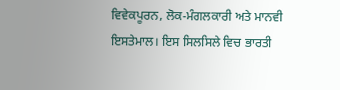ਵਿਵੇਕਪੂਰਨ, ਲੋਕ-ਮੰਗਲਕਾਰੀ ਅਤੇ ਮਾਨਵੀ ਇਸਤੇਮਾਲ। ਇਸ ਸਿਲਸਿਲੇ ਵਿਚ ਭਾਰਤੀ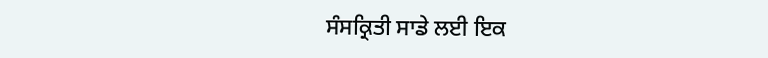ਸੰਸਕ੍ਰਿਤੀ ਸਾਡੇ ਲਈ ਇਕ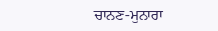ਚਾਨਣ-ਮੁਨਾਰਾ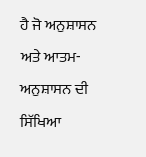ਹੈ ਜੋ ਅਨੁਸ਼ਾਸਨ ਅਤੇ ਆਤਮ-ਅਨੁਸ਼ਾਸਨ ਦੀ ਸਿੱਖਿਆ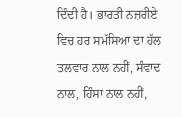ਦਿੰਦੀ ਹੈ। ਭਾਰਤੀ ਨਜ਼ਰੀਏ ਵਿਚ ਹਰ ਸਮੱਸਿਆ ਦਾ ਹੱਲ ਤਲਵਾਰ ਨਾਲ ਨਹੀਂ, ਸੰਵਾਦ ਨਾਲ, ਹਿੰਸਾ ਨਾਲ ਨਹੀਂ,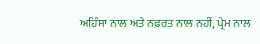ਅਹਿੰਸਾ ਨਾਲ ਅਤੇ ਨਫ਼ਰਤ ਨਾਲ ਨਹੀਂ, ਪ੍ਰੇਮ ਨਾਲ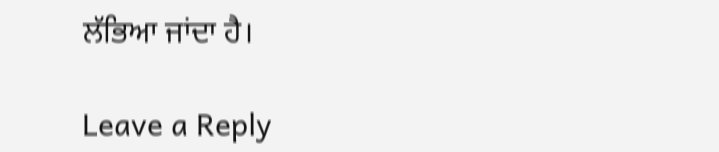ਲੱਭਿਆ ਜਾਂਦਾ ਹੈ।

Leave a Reply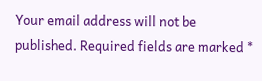Your email address will not be published. Required fields are marked *